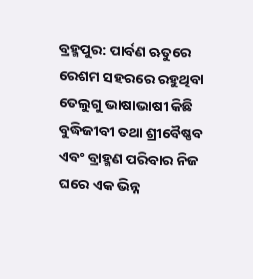ବ୍ରହ୍ମପୁର: ପାର୍ବଣ ଋତୁରେ ରେଶମ ସହରରେ ରହୁଥିବା ତେଲୁଗୁ ଭାଷାଭାଷୀ କିଛି ବୁଦ୍ଧିଜୀବୀ ତଥା ଶ୍ରୀବୈଷ୍ଣବ ଏବଂ ବ୍ରାହ୍ମଣ ପରିବାର ନିଜ ଘରେ ଏକ ଭିନ୍ନ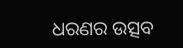ଧରଣର ଉତ୍ସବ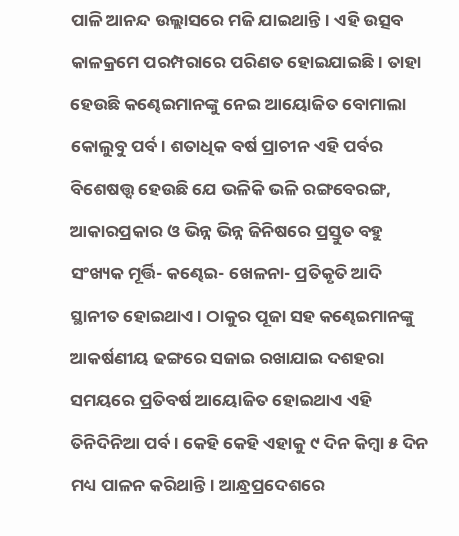ପାଳି ଆନନ୍ଦ ଉଲ୍ଲାସରେ ମଜି ଯାଇଥାନ୍ତି। ଏହି ଉତ୍ସବ କାଳକ୍ରମେ ପରମ୍ପରାରେ ପରିଣତ ହୋଇଯାଇଛି। ତାହା ହେଉଛି କଣ୍ଢେଇମାନଙ୍କୁ ନେଇ ଆୟୋଜିତ ବୋମାଲା କୋଲୁବୁ ପର୍ବ। ଶତାଧିକ ବର୍ଷ ପ୍ରାଚୀନ ଏହି ପର୍ବର ବିଶେଷତ୍ତ୍ୱ ହେଉଛି ଯେ ଭଳିକି ଭଳି ରଙ୍ଗବେରଙ୍ଗ, ଆକାରପ୍ରକାର ଓ ଭିନ୍ନ ଭିନ୍ନ ଜିନିଷରେ ପ୍ରସ୍ତୁତ ବହୁ ସଂଖ୍ୟକ ମୂର୍ତ୍ତି- କଣ୍ଢେଇ- ଖେଳନା- ପ୍ରତିକୃତି ଆଦି ସ୍ଥାନୀତ ହୋଇଥାଏ। ଠାକୁର ପୂଜା ସହ କଣ୍ଢେଇମାନଙ୍କୁ ଆକର୍ଷଣୀୟ ଢଙ୍ଗରେ ସଜାଇ ରଖାଯାଇ ଦଶହରା ସମୟରେ ପ୍ରତିବର୍ଷ ଆୟୋଜିତ ହୋଇଥାଏ ଏହି ତିନିଦିନିଆ ପର୍ବ। କେହି କେହି ଏହାକୁ ୯ ଦିନ କିମ୍ବା ୫ ଦିନ ମଧ୍ୟ ପାଳନ କରିଥାନ୍ତି। ଆନ୍ଧ୍ରପ୍ରଦେଶରେ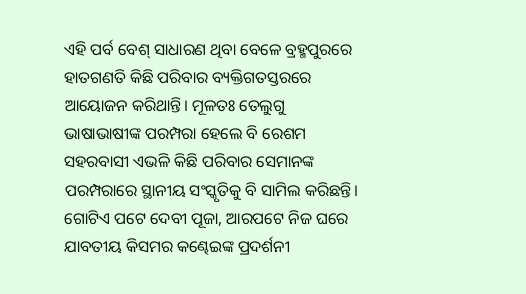ଏହି ପର୍ବ ବେଶ୍ ସାଧାରଣ ଥିବା ବେଳେ ବ୍ରହ୍ମପୁରରେ ହାତଗଣତି କିଛି ପରିବାର ବ୍ୟକ୍ତିଗତସ୍ତରରେ ଆୟୋଜନ କରିଥାନ୍ତି। ମୂଳତଃ ତେଲୁଗୁ ଭାଷାଭାଷୀଙ୍କ ପରମ୍ପରା ହେଲେ ବି ରେଶମ ସହରବାସୀ ଏଭଳି କିଛି ପରିବାର ସେମାନଙ୍କ ପରମ୍ପରାରେ ସ୍ଥାନୀୟ ସଂସ୍କୃତିକୁ ବି ସାମିଲ କରିଛନ୍ତି। ଗୋଟିଏ ପଟେ ଦେବୀ ପୂଜା, ଆରପଟେ ନିଜ ଘରେ ଯାବତୀୟ କିସମର କଣ୍ଢେଇଙ୍କ ପ୍ରଦର୍ଶନୀ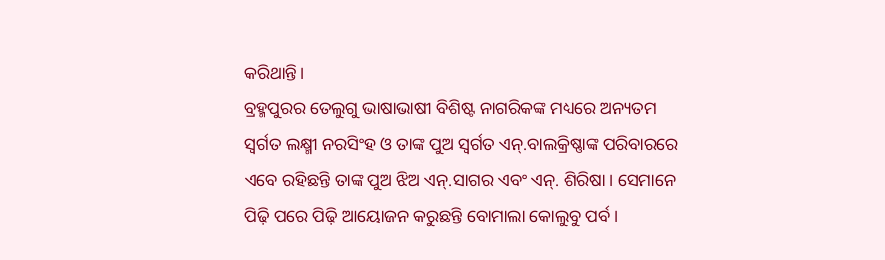କରିଥାନ୍ତି।
ବ୍ରହ୍ମପୁରର ତେଲୁଗୁ ଭାଷାଭାଷୀ ବିଶିଷ୍ଟ ନାଗରିକଙ୍କ ମଧ୍ୟରେ ଅନ୍ୟତମ ସ୍ଵର୍ଗତ ଲକ୍ଷ୍ମୀ ନରସିଂହ ଓ ତାଙ୍କ ପୁଅ ସ୍ବର୍ଗତ ଏନ୍.ବାଲକ୍ରିଷ୍ଣାଙ୍କ ପରିବାରରେ ଏବେ ରହିଛନ୍ତି ତାଙ୍କ ପୁଅ ଝିଅ ଏନ୍.ସାଗର ଏବଂ ଏନ୍. ଶିରିଷା। ସେମାନେ ପିଢ଼ି ପରେ ପିଢ଼ି ଆୟୋଜନ କରୁଛନ୍ତି ବୋମାଲା କୋଲୁବୁ ପର୍ବ।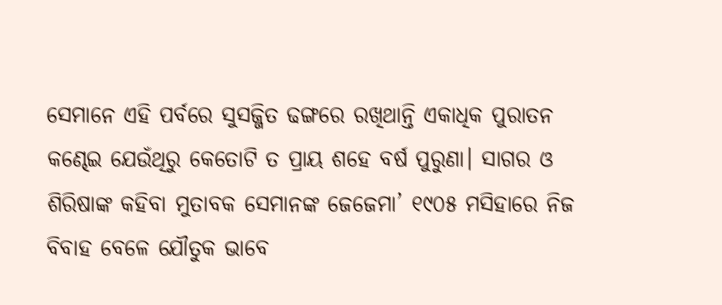ସେମାନେ ଏହି ପର୍ବରେ ସୁସଜ୍ଜିତ ଢଙ୍ଗରେ ରଖିଥାନ୍ତି ଏକାଧିକ ପୁରାତନ କଣ୍ଢେଇ ଯେଉଁଥିରୁ କେତୋଟି ତ ପ୍ରାୟ ଶହେ ବର୍ଷ ପୁରୁଣା। ସାଗର ଓ ଶିରିଷାଙ୍କ କହିବା ମୁତାବକ ସେମାନଙ୍କ ଜେଜେମା’ ୧୯୦୫ ମସିହାରେ ନିଜ ବିବାହ ବେଳେ ଯୌତୁକ ଭାବେ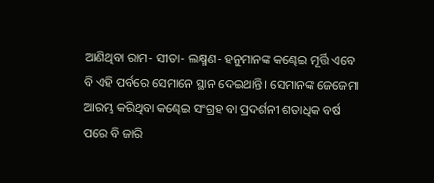ଆଣିଥିବା ରାମ- ସୀତା- ଲକ୍ଷ୍ମଣ- ହନୁମାନଙ୍କ କଣ୍ଢେଇ ମୂର୍ତ୍ତି ଏବେ ବି ଏହି ପର୍ବରେ ସେମାନେ ସ୍ଥାନ ଦେଇଥାନ୍ତି। ସେମାନଙ୍କ ଜେଜେମା ଆରମ୍ଭ କରିଥିବା କଣ୍ଢେଇ ସଂଗ୍ରହ ବା ପ୍ରଦର୍ଶନୀ ଶତାଧିକ ବର୍ଷ ପରେ ବି ଜାରି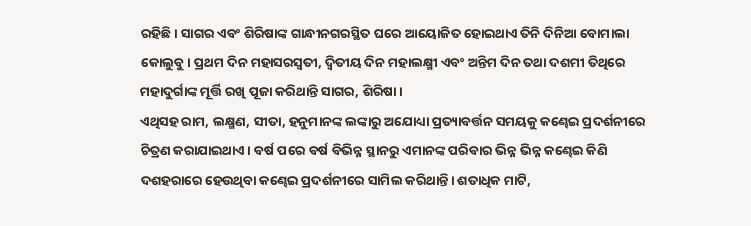ରହିଛି। ସାଗର ଏବଂ ଶିରିଷାଙ୍କ ଗାନ୍ଧୀନଗରସ୍ଥିତ ଘରେ ଆୟୋଜିତ ହୋଇଥାଏ ତିନି ଦିନିଆ ବୋମାଲା କୋଲୁବୁ। ପ୍ରଥମ ଦିନ ମହାସରସ୍ୱତୀ, ଦ୍ଵିତୀୟ ଦିନ ମହାଲକ୍ଷ୍ମୀ ଏବଂ ଅନ୍ତିମ ଦିନ ତଥା ଦଶମୀ ତିଥିରେ ମହାଦୁର୍ଗାଙ୍କ ମୂର୍ତ୍ତି ରଖି ପୂଜା କରିଥାନ୍ତି ସାଗର, ଶିରିଷା।
ଏଥିସହ ରାମ, ଲକ୍ଷ୍ମଣ, ସୀତା, ହନୁମାନଙ୍କ ଲଙ୍କାରୁ ଅଯୋଧ୍ୟା ପ୍ରତ୍ୟାବର୍ତ୍ତନ ସମୟକୁ କଣ୍ଢେଇ ପ୍ରଦର୍ଶନୀରେ ଚିତ୍ରଣ କରାଯାଇଥାଏ। ବର୍ଷ ପରେ ବର୍ଷ ବିଭିନ୍ନ ସ୍ଥାନରୁ ଏମାନଙ୍କ ପରିବାର ଭିନ୍ନ ଭିନ୍ନ କଣ୍ଢେଇ କିଣି ଦଶହରାରେ ହେଉଥିବା କଣ୍ଢେଇ ପ୍ରଦର୍ଶନୀରେ ସାମିଲ କରିଥାନ୍ତି। ଶତାଧିକ ମାଟି,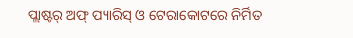ପ୍ଲାଷ୍ଟର୍ ଅଫ୍ ପ୍ୟାରିସ୍ ଓ ଟେରାକୋଟରେ ନିର୍ମିତ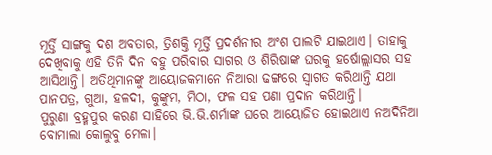ମୂର୍ତ୍ତି ସାଙ୍ଗକୁ ଦଶ ଅବତାର, ତ୍ରିଶକ୍ତି ମୂର୍ତ୍ତି ପ୍ରଦର୍ଶନୀର ଅଂଶ ପାଲଟି ଯାଇଥାଏ। ତାହାକୁ ଦେଖିବାକୁ ଏହି ତିନି ଦିନ ବହୁ ପରିବାର ସାଗର ଓ ଶିରିଷାଙ୍କ ଘରକୁ ହର୍ଷୋଲ୍ଲାସର ସହ ଆସିଥାନ୍ତି। ଅତିଥିମାନଙ୍କୁ ଆୟୋଜକମାନେ ନିଆରା ଢଙ୍ଗରେ ସ୍ବାଗତ କରିଥାନ୍ତି ଯଥା ପାନପତ୍ର, ଗୁଆ, ହଳଦୀ, କୁଙ୍କୁମ, ମିଠା, ଫଳ ସହ ପଣା ପ୍ରଦାନ କରିଥାନ୍ତି।
ପୁରୁଣା ବ୍ରହ୍ମପୁର କରଣ ସାହିରେ ଭି.ଭି.ଶର୍ମାଙ୍କ ଘରେ ଆୟୋଜିତ ହୋଇଥାଏ ନଅଦିନିଆ ବୋମାଲା କୋଲୁବୁ ମେଳା।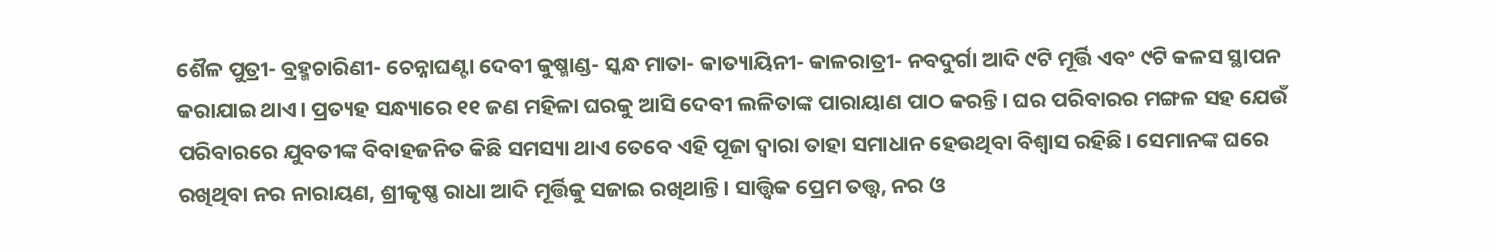ଶୈଳ ପୁତ୍ରୀ- ବ୍ରହ୍ମଚାରିଣୀ- ଚେନ୍ନାଘଣ୍ଟା ଦେବୀ କୁଷ୍ମାଣ୍ଡ- ସ୍କନ୍ଧ ମାତା- କାତ୍ୟାୟିନୀ- କାଳରାତ୍ରୀ- ନବଦୁର୍ଗା ଆଦି ୯ଟି ମୂର୍ତ୍ତି ଏବଂ ୯ଟି କଳସ ସ୍ଥାପନ କରାଯାଇ ଥାଏ। ପ୍ରତ୍ୟହ ସନ୍ଧ୍ୟାରେ ୧୧ ଜଣ ମହିଳା ଘରକୁ ଆସି ଦେବୀ ଲଳିତାଙ୍କ ପାରାୟାଣ ପାଠ କରନ୍ତି। ଘର ପରିବାରର ମଙ୍ଗଳ ସହ ଯେଉଁ ପରିବାରରେ ଯୁବତୀଙ୍କ ବିବାହଜନିତ କିଛି ସମସ୍ୟା ଥାଏ ତେବେ ଏହି ପୂଜା ଦ୍ଵାରା ତାହା ସମାଧାନ ହେଉଥିବା ବିଶ୍ବାସ ରହିଛି। ସେମାନଙ୍କ ଘରେ ରଖିଥିବା ନର ନାରାୟଣ, ଶ୍ରୀକୃଷ୍ଣ ରାଧା ଆଦି ମୂର୍ତ୍ତିକୁ ସଜାଇ ରଖିଥାନ୍ତି। ସାତ୍ତ୍ଵିକ ପ୍ରେମ ତତ୍ତ୍ବ, ନର ଓ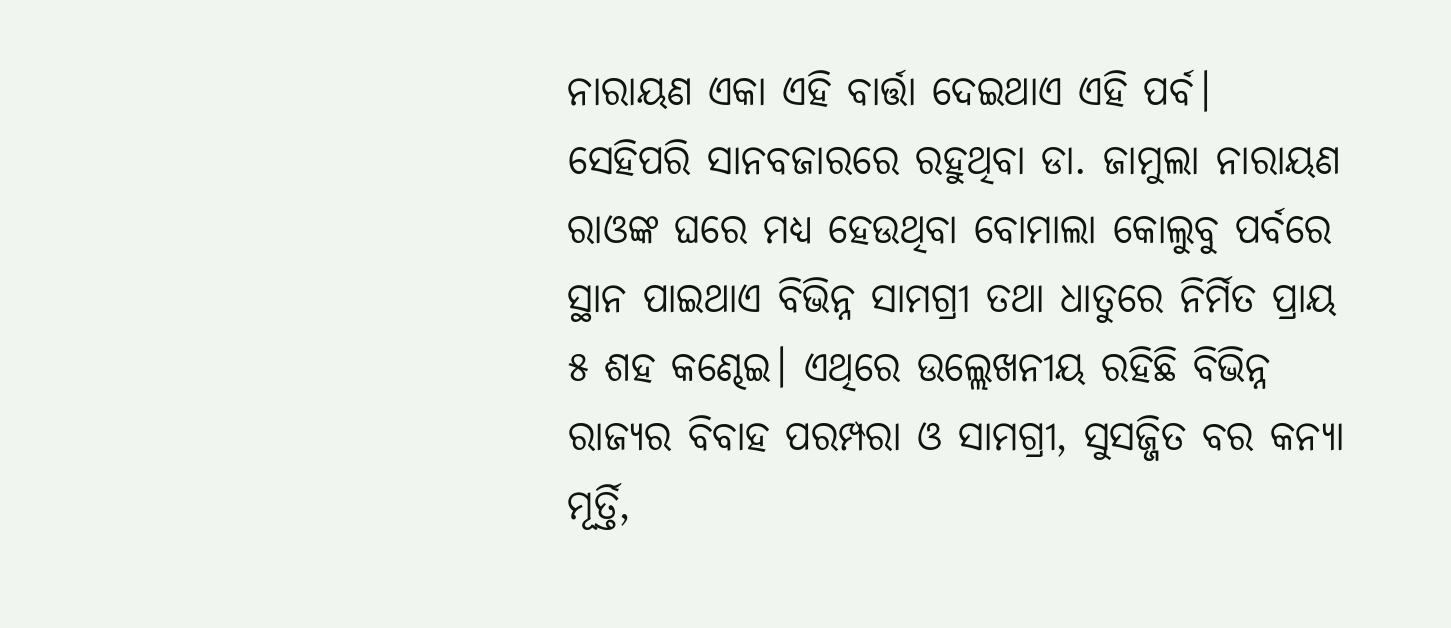ନାରାୟଣ ଏକା ଏହି ବାର୍ତ୍ତା ଦେଇଥାଏ ଏହି ପର୍ବ।
ସେହିପରି ସାନବଜାରରେ ରହୁଥିବା ଡା. ଜାମୁଲା ନାରାୟଣ ରାଓଙ୍କ ଘରେ ମଧ୍ୟ ହେଉଥିବା ବୋମାଲା କୋଲୁବୁ ପର୍ବରେ ସ୍ଥାନ ପାଇଥାଏ ବିଭିନ୍ନ ସାମଗ୍ରୀ ତଥା ଧାତୁରେ ନିର୍ମିତ ପ୍ରାୟ ୫ ଶହ କଣ୍ଢେଇ। ଏଥିରେ ଉଲ୍ଲେଖନୀୟ ରହିଛି ବିଭିନ୍ନ ରାଜ୍ୟର ବିବାହ ପରମ୍ପରା ଓ ସାମଗ୍ରୀ, ସୁସଜ୍ଜିତ ବର କନ୍ୟା ମୂର୍ତ୍ତି,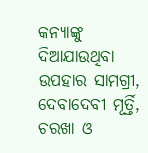କନ୍ୟାଙ୍କୁ ଦିଆଯାଉଥିବା ଉପହାର ସାମଗ୍ରୀ, ଦେବାଦେବୀ ମୂର୍ତ୍ତି, ଚରଖା ଓ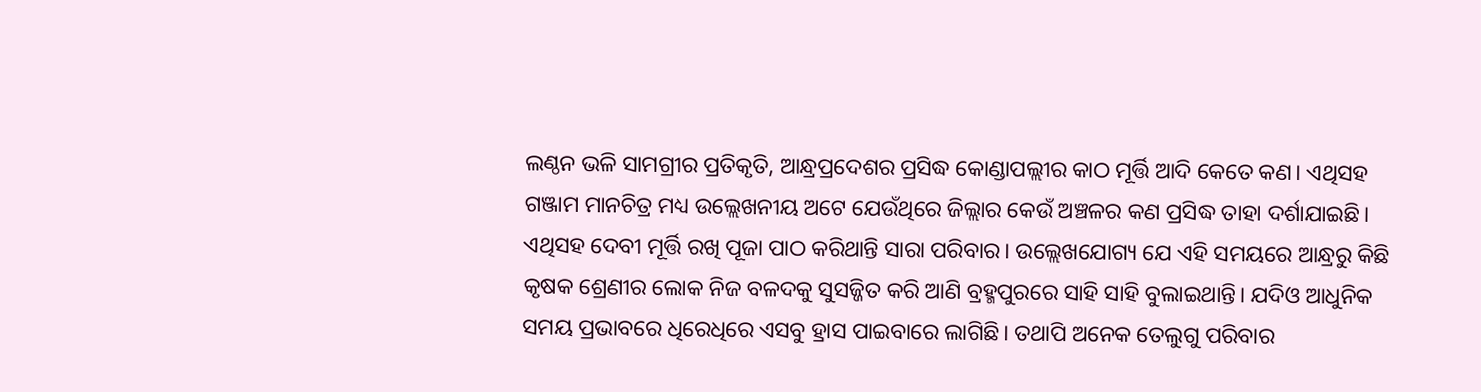ଲଣ୍ଠନ ଭଳି ସାମଗ୍ରୀର ପ୍ରତିକୃତି, ଆନ୍ଧ୍ରପ୍ରଦେଶର ପ୍ରସିଦ୍ଧ କୋଣ୍ଡାପଲ୍ଲୀର କାଠ ମୂର୍ତ୍ତି ଆଦି କେତେ କଣ। ଏଥିସହ ଗଞ୍ଜାମ ମାନଚିତ୍ର ମଧ୍ୟ ଉଲ୍ଲେଖନୀୟ ଅଟେ ଯେଉଁଥିରେ ଜିଲ୍ଲାର କେଉଁ ଅଞ୍ଚଳର କଣ ପ୍ରସିଦ୍ଧ ତାହା ଦର୍ଶାଯାଇଛି। ଏଥିସହ ଦେବୀ ମୂର୍ତ୍ତି ରଖି ପୂଜା ପାଠ କରିଥାନ୍ତି ସାରା ପରିବାର। ଉଲ୍ଲେଖଯୋଗ୍ୟ ଯେ ଏହି ସମୟରେ ଆନ୍ଧ୍ରରୁ କିଛି କୃଷକ ଶ୍ରେଣୀର ଲୋକ ନିଜ ବଳଦକୁ ସୁସଜ୍ଜିତ କରି ଆଣି ବ୍ରହ୍ମପୁରରେ ସାହି ସାହି ବୁଲାଇଥାନ୍ତି। ଯଦିଓ ଆଧୁନିକ ସମୟ ପ୍ରଭାବରେ ଧିରେଧିରେ ଏସବୁ ହ୍ରାସ ପାଇବାରେ ଲାଗିଛି। ତଥାପି ଅନେକ ତେଲୁଗୁ ପରିବାର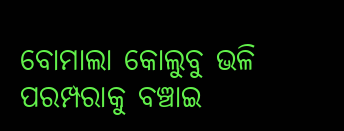ବୋମାଲା କୋଲୁବୁ ଭଳି ପରମ୍ପରାକୁ ବଞ୍ଚାଇ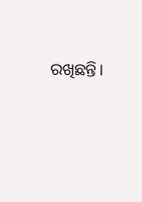ରଖିଛନ୍ତି।